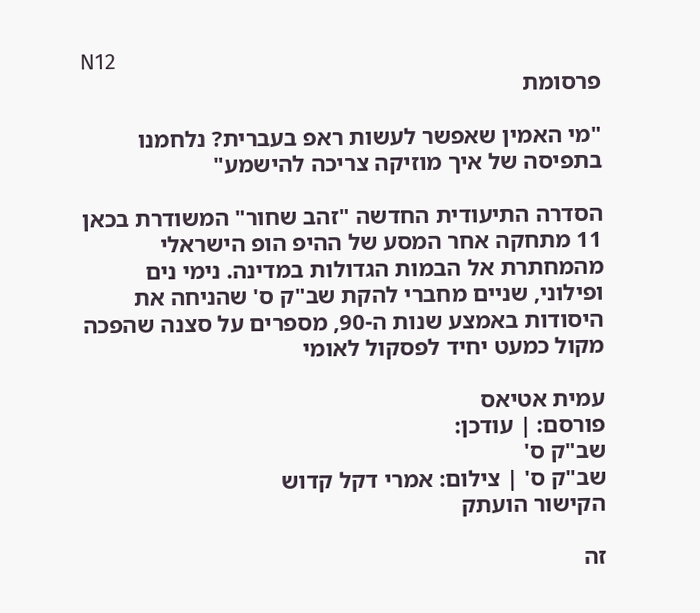N12
פרסומת

"מי האמין שאפשר לעשות ראפ בעברית? נלחמנו בתפיסה של איך מוזיקה צריכה להישמע"

הסדרה התיעודית החדשה "זהב שחור" המשודרת בכאן 11 מתחקה אחר המסע של ההיפ הופ הישראלי מהמחתרת אל הבמות הגדולות במדינה. נימי נים ופילוני, שניים מחברי להקת שב"ק ס' שהניחה את היסודות באמצע שנות ה-90, מספרים על סצנה שהפכה מקול כמעט יחיד לפסקול לאומי

עמית אטיאס
פורסם: | עודכן:
שב"ק ס'
שב"ק ס' | צילום: אמרי דקל קדוש
הקישור הועתק

זה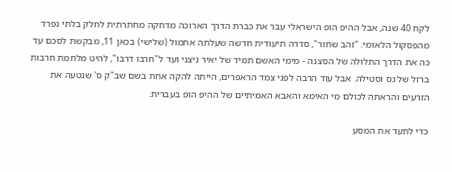לקח 40 שנה, אבל ההיפ הופ הישראלי עבר את כברת הדרך הארוכה מדחקה מחתרתית לחלק בלתי נפרד מהפסקול הלאומי. "זהב שחור", סדרה תיעודית חדשה שעלתה אתמול (שלישי) בכאן 11, מבקשת לסכם עד כה את הדרך התלולה של הסצנה - מימי האשם תמיד של יאיר ניצני ועד ל"חרבו דרבו", להיט מלחמת חרבות ברזל של נס וסטילה. אבל עוד הרבה לפני צמד הראפרים, הייתה להקה אחת בשם שב"ק ס' שנטעה את הזרעים והראתה לכולם מי האימא והאבא האמיתיים של ההיפ הופ בעברית.

כדי לתעד את המסע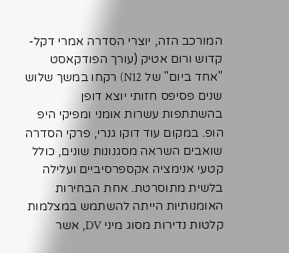המורכב הזה, יוצרי הסדרה אמרי דקל-קדוש ורום אטיק (עורך הפודקאסט "אחד ביום" של N12) רקחו במשך שלוש שנים פסיפס חזותי יוצא דופן בהשתתפות עשרות אומני ומפיקי היפ הופ. במקום עוד דוקו גנרי, פרקי הסדרה שואבים השראה מסגנונות שונים, כולל קטעי אנימציה אקספרסיביים ועלילה בלשית מתוסרטת. אחת הבחירות האומנותיות הייתה להשתמש במצלמות קלטות נדירות מסוג מיני DV, אשר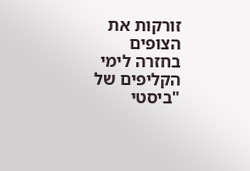זורקות את הצופים בחזרה לימי הקליפים של "ביסטי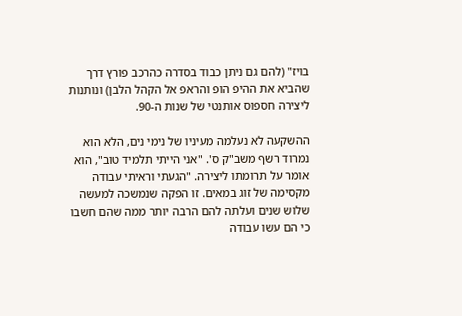בויז" (להם גם ניתן כבוד בסדרה כהרכב פורץ דרך שהביא את ההיפ הופ והראפ אל הקהל הלבן) ונותנות ליצירה חספוס אותנטי של שנות ה-90.

ההשקעה לא נעלמה מעיניו של נימי נים, הלא הוא נמרוד רשף משב"ק ס'. "אני הייתי תלמיד טוב", הוא אומר על תרומתו ליצירה. "הגעתי וראיתי עבודה מקסימה של זוג במאים. זו הפקה שנמשכה למעשה שלוש שנים ועלתה להם הרבה יותר ממה שהם חשבו כי הם עשו עבודה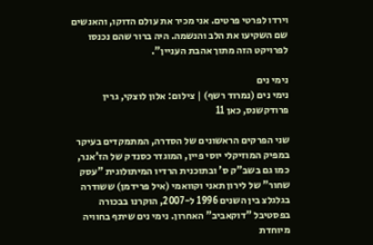וירדו לפרטי פרטים. אני מכיר את עולם הדוקו, והאנשים שם השקיעו את הלב והנשמה. היה ברור שהם נכנסו לפרויקט הזה מתוך אהבת העניין".

נימי נים
נימי נים (נמרוד רשף) | צילום: אלון לוצקי, גרין פרודקשנס, כאן 11

שני הפרקים הראשונים של הסדרה, המתמקדים בעיקר במפיק המוזיקלי יוסי פיין, המוגדר כסנדק של הז'אנר, כמו גם בשב"ק ס' ובתוכנית הרדיו המיתולוגית "עסק שחור" של לירון תאני וקוואמי (איל פרידמן) ששודרה בגלגלצ בין השנים 1996 ל-2007, הוקרנו בבכורה בפסטיבל "דוקאביב" האחרון. נימי נים שיתף בחוויה מיוחדת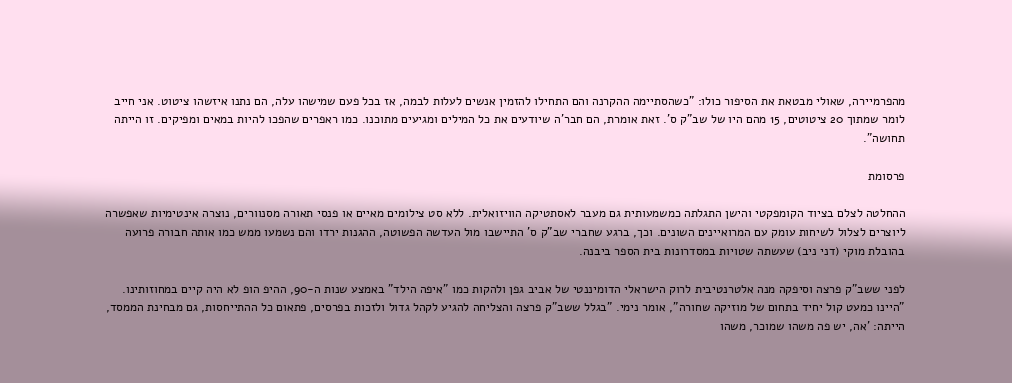מהפרמיירה, שאולי מבטאת את הסיפור כולו: "כשהסתיימה ההקרנה והם התחילו להזמין אנשים לעלות לבמה, אז בכל פעם שמישהו עלה, הם נתנו איזשהו ציטוט. אני חייב לומר שמתוך 20 ציטוטים, 15 מהם היו של שב"ק ס'. זאת אומרת, הם חבר'ה שיודעים את כל המילים ומגיעים מתוכנו. כמו ראפרים שהפכו להיות במאים ומפיקים. זו הייתה תחושה".

פרסומת

ההחלטה לצלם בציוד הקומפקטי והישן התגלתה כמשמעותית גם מעבר לאסתטיקה הוויזואלית. ללא סט צילומים מאיים או פנסי תאורה מסנוורים, נוצרה אינטימיות שאפשרה ליוצרים לצלול לשיחות עומק עם המרואיינים השונים. וכך, ברגע שחברי שב"ק ס' התיישבו מול העדשה הפשוטה, ההגנות ירדו והם נשמעו ממש כמו אותה חבורה פרועה בהובלת מוקי (דני ניב) שעשתה שטויות במסדרונות בית הספר ביבנה.

לפני ששב"ק פרצה וסיפקה מנה אלטרנטיבית לרוק הישראלי הדומיננטי של אביב גפן ולהקות כמו "איפה הילד" באמצע שנות ה-90, ההיפ הופ לא היה קיים במחוזותינו. "היינו כמעט קול יחיד בתחום של מוזיקה שחורה", אומר נימי. "בגלל ששב"ק פרצה והצליחה להגיע לקהל גדול ולזכות בפרסים, פתאום כל ההתייחסות, גם מבחינת הממסד, הייתה: 'אה, יש פה משהו שמוכר, משהו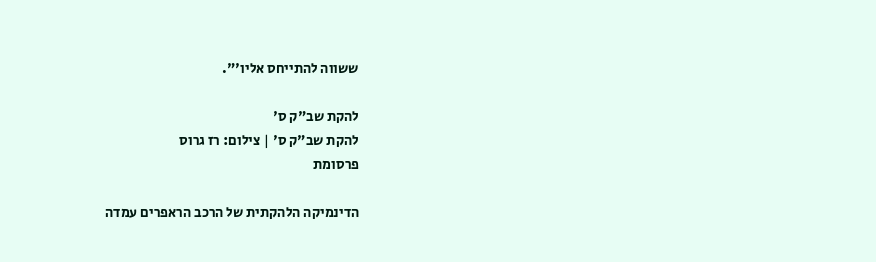ששווה להתייחס אליו'".

להקת שב"ק ס'
להקת שב"ק ס' | צילום: רז גרוס
פרסומת

הדינמיקה הלהקתית של הרכב הראפרים עמדה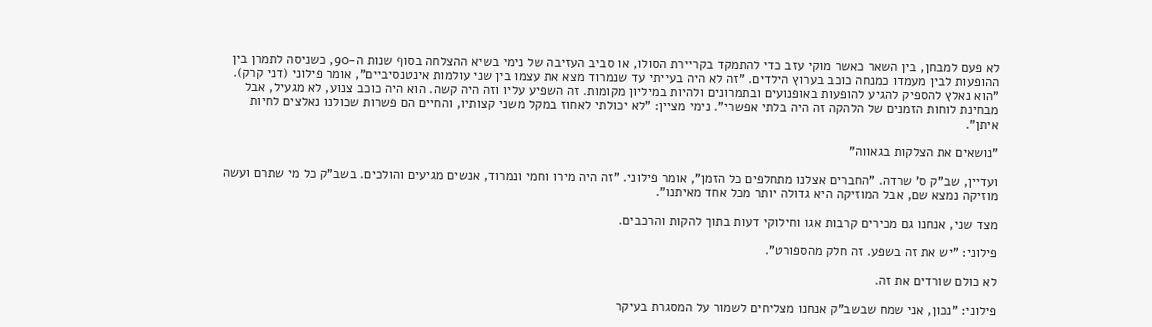לא פעם למבחן, בין השאר כאשר מוקי עזב כדי להתמקד בקריירת הסולו, או סביב העזיבה של נימי בשיא ההצלחה בסוף שנות ה-90, כשניסה לתמרן בין ההופעות לבין מעמדו כמנחה כוכב בערוץ הילדים. "זה לא היה בעייתי עד שנמרוד מצא את עצמו בין שני עולמות אינטנסיביים", אומר פילוני (דני קרק). "הוא נאלץ להספיק להגיע להופעות באופנועים ובתמרונים ולהיות במיליון מקומות. זה השפיע עליו וזה היה קשה. הוא היה כוכב צנוע, לא מגעיל, אבל מבחינת לוחות הזמנים של הלהקה זה היה בלתי אפשרי". נימי מציין: "לא יכולתי לאחוז במקל משני קצותיו, והחיים הם פשרות שכולנו נאלצים לחיות איתן".

"נושאים את הצלקות בגאווה"

ועדיין, שב"ק ס' שרדה. "החברים אצלנו מתחלפים כל הזמן", אומר פילוני. "זה היה מירו וחמי ונמרוד, אנשים מגיעים והולכים. בשב"ק כל מי שתרם ועשה מוזיקה נמצא שם, אבל המוזיקה היא גדולה יותר מכל אחד מאיתנו".

מצד שני, אנחנו גם מכירים קרבות אגו וחילוקי דעות בתוך להקות והרכבים.

פילוני: "יש את זה בשפע. זה חלק מהספורט".

לא כולם שורדים את זה.

פילוני: "נכון, אני שמח שבשב"ק אנחנו מצליחים לשמור על המסגרת בעיקר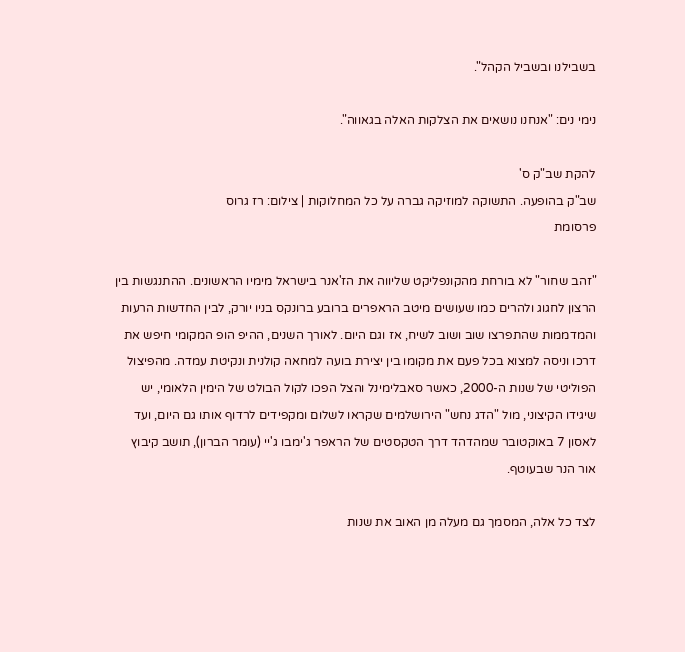בשבילנו ובשביל הקהל".

נימי נים: "אנחנו נושאים את הצלקות האלה בגאווה".

להקת שב"ק ס'
שב"ק בהופעה. התשוקה למוזיקה גברה על כל המחלוקות | צילום: רז גרוס
פרסומת

"זהב שחור" לא בורחת מהקונפליקט שליווה את הז'אנר בישראל מימיו הראשונים. ההתנגשות בין הרצון לחגוג ולהרים כמו שעושים מיטב הראפרים ברובע ברונקס בניו יורק, לבין החדשות הרעות והמדממות שהתפרצו שוב ושוב לשיח, אז וגם היום. לאורך השנים, ההיפ הופ המקומי חיפש את דרכו וניסה למצוא בכל פעם את מקומו בין יצירת בועה למחאה קולנית ונקיטת עמדה. מהפיצול הפוליטי של שנות ה-2000, כאשר סאבלימינל והצל הפכו לקול הבולט של הימין הלאומי, יש שיגידו הקיצוני, מול "הדג נחש" הירושלמים שקראו לשלום ומקפידים לרדוף אותו גם היום, ועד לאסון 7 באוקטובר שמהדהד דרך הטקסטים של הראפר ג'ימבו ג'יי (עומר הברון), תושב קיבוץ אור הנר שבעוטף.

לצד כל אלה, המסמך גם מעלה מן האוב את שנות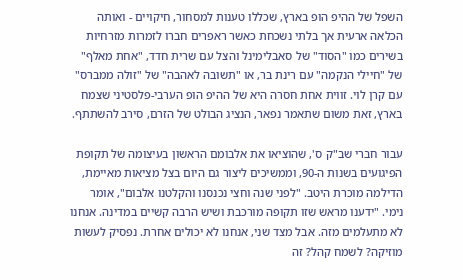השפל של ההיפ הופ בארץ, שכללו טענות למסחור, חיקויים - ואותה הכלאה ארעית אך בלתי נשכחת כאשר ראפרים חברו לזמרות מזרחיות בשירים כמו "הסוד" של סאבלימינל והצל עם שרית חדד, "אחת מאלף" של "חיילי הנקמה" עם רינת בר, או "תשובה לאהבה" של "זולה ממברס" עם קרן לוי. זווית אחת חסרה היא של ההיפ הופ הערבי-פלסטיני שצמח בארץ, זאת משום שתאמר נפאר, הנציג הבולט של הזרם, סירב להשתתף.

עבור חברי שב"ק ס', שהוציאו את אלבומם הראשון בעיצומה של תקופת הפיגועים בשנות ה-90, וממשיכים ליצור גם היום בצל מציאות מאיימת, הדילמה מוכרת היטב. "לפני שנה וחצי נכנסנו והקלטנו אלבום", אומר נימי. "ידענו מראש שזו תקופה מורכבת ושיש הרבה קשיים במדינה. אנחנו לא מתעלמים מזה. אבל מצד שני, אנחנו לא יכולים אחרת. נפסיק לעשות מוזיקה? לשמח קהל? זה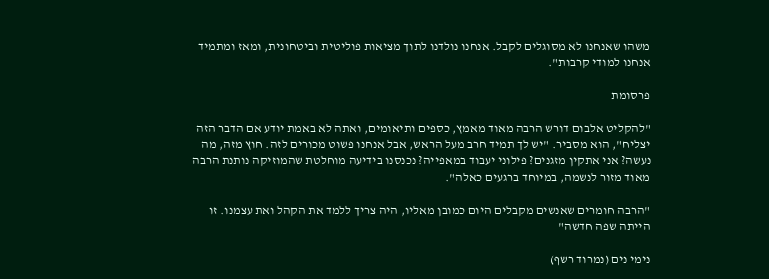משהו שאנחנו לא מסוגלים לקבל. אנחנו נולדנו לתוך מציאות פוליטית וביטחונית, ומאז ומתמיד אנחנו למודי קרבות".

פרסומת

"להקליט אלבום דורש הרבה מאוד מאמץ, כספים ותיאומים, ואתה לא באמת יודע אם הדבר הזה יצליח", הוא מסביר. "יש לך תמיד חרב מעל הראש, אבל אנחנו פשוט מכורים לזה. חוץ מזה, מה נעשה? אני אתקין מזגנים? פילוני יעבוד במאפייה? נכנסנו בידיעה מוחלטת שהמוזיקה נותנת הרבה מאוד מזור לנשמה, במיוחד ברגעים כאלה".

"הרבה חומרים שאנשים מקבלים היום כמובן מאליו, היה צריך ללמד את הקהל ואת עצמנו. זו הייתה שפה חדשה"

נימי נים (נמרוד רשף)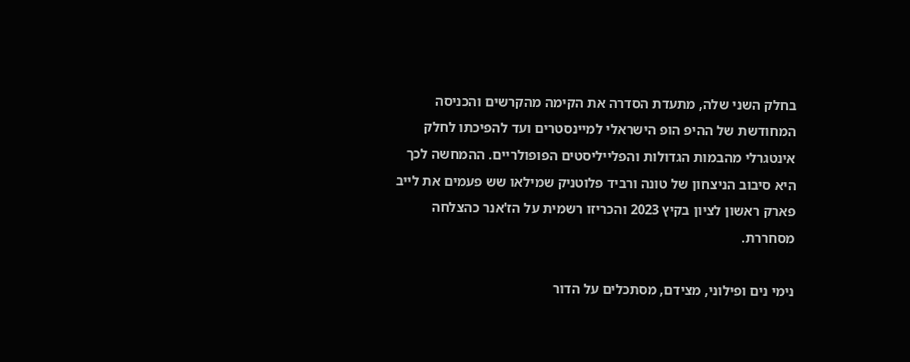בחלק השני שלה, מתעדת הסדרה את הקימה מהקרשים והכניסה המחודשת של ההיפ הופ הישראלי למיינסטרים ועד להפיכתו לחלק אינטגרלי מהבמות הגדולות והפלייליסטים הפופולריים. ההמחשה לכך היא סיבוב הניצחון של טונה ורביד פלוטניק שמילאו שש פעמים את לייב פארק ראשון לציון בקיץ 2023 והכריזו רשמית על הז'אנר כהצלחה מסחררת.

נימי נים ופילוני, מצידם, מסתכלים על הדור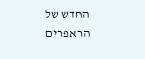החדש של הראפרים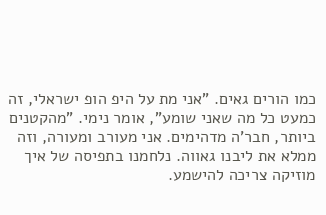כמו הורים גאים. "אני מת על היפ הופ ישראלי, זה כמעט כל מה שאני שומע", אומר נימי. "מהקטנים ביותר, חבר'ה מדהימים. אני מעורב ומעורה, וזה ממלא את ליבנו גאווה. נלחמנו בתפיסה של איך מוזיקה צריכה להישמע.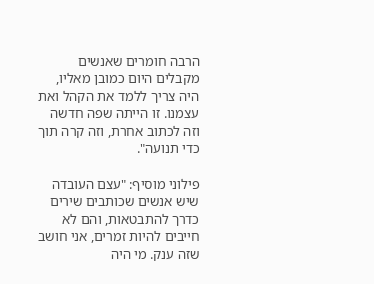הרבה חומרים שאנשים מקבלים היום כמובן מאליו, היה צריך ללמד את הקהל ואת עצמנו. זו הייתה שפה חדשה וזה לכתוב אחרת, וזה קרה תוך כדי תנועה".

פילוני מוסיף: "עצם העובדה שיש אנשים שכותבים שירים כדרך להתבטאות, והם לא חייבים להיות זמרים, אני חושב שזה ענק. מי היה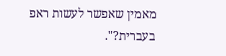מאמין שאפשר לעשות ראפ בעברית?".